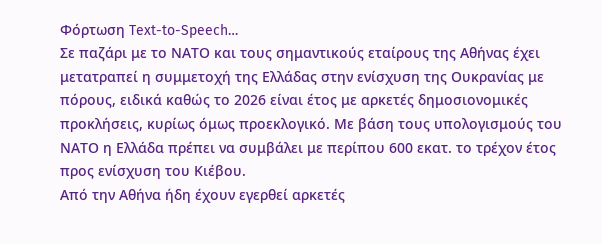Φόρτωση Text-to-Speech…
Σε παζάρι με το ΝΑΤΟ και τους σημαντικούς εταίρους της Αθήνας έχει μετατραπεί η συμμετοχή της Ελλάδας στην ενίσχυση της Ουκρανίας με πόρους, ειδικά καθώς το 2026 είναι έτος με αρκετές δημοσιονομικές προκλήσεις, κυρίως όμως προεκλογικό. Με βάση τους υπολογισμούς του ΝΑΤΟ η Ελλάδα πρέπει να συμβάλει με περίπου 600 εκατ. το τρέχον έτος προς ενίσχυση του Κιέβου.
Από την Αθήνα ήδη έχουν εγερθεί αρκετές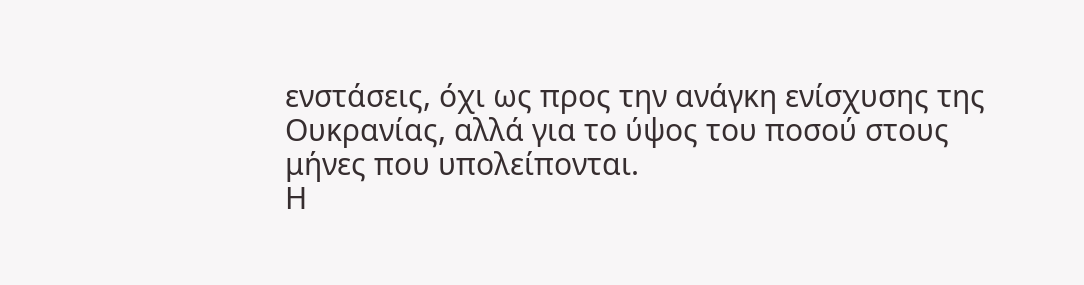ενστάσεις, όχι ως προς την ανάγκη ενίσχυσης της Ουκρανίας, αλλά για το ύψος του ποσού στους μήνες που υπολείπονται.
Η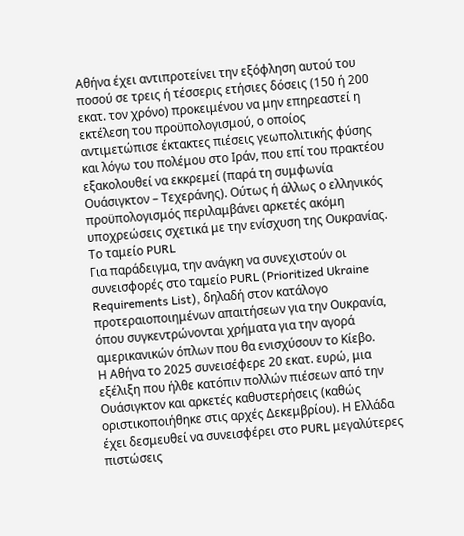Αθήνα έχει αντιπροτείνει την εξόφληση αυτού του ποσού σε τρεις ή τέσσερις ετήσιες δόσεις (150 ή 200 εκατ. τον χρόνο) προκειμένου να μην επηρεαστεί η εκτέλεση του προϋπολογισμού, ο οποίος αντιμετώπισε έκτακτες πιέσεις γεωπολιτικής φύσης και λόγω του πολέμου στο Ιράν, που επί του πρακτέου εξακολουθεί να εκκρεμεί (παρά τη συμφωνία Ουάσιγκτον – Τεχεράνης). Ούτως ή άλλως ο ελληνικός προϋπολογισμός περιλαμβάνει αρκετές ακόμη υποχρεώσεις σχετικά με την ενίσχυση της Ουκρανίας.
Το ταμείο PURL
Για παράδειγμα, την ανάγκη να συνεχιστούν οι συνεισφορές στο ταμείο PURL (Prioritized Ukraine Requirements List), δηλαδή στον κατάλογο προτεραιοποιημένων απαιτήσεων για την Ουκρανία, όπου συγκεντρώνονται χρήματα για την αγορά αμερικανικών όπλων που θα ενισχύσουν το Κίεβο.
Η Αθήνα το 2025 συνεισέφερε 20 εκατ. ευρώ, μια εξέλιξη που ήλθε κατόπιν πολλών πιέσεων από την Ουάσιγκτον και αρκετές καθυστερήσεις (καθώς οριστικοποιήθηκε στις αρχές Δεκεμβρίου). Η Ελλάδα έχει δεσμευθεί να συνεισφέρει στο PURL μεγαλύτερες πιστώσεις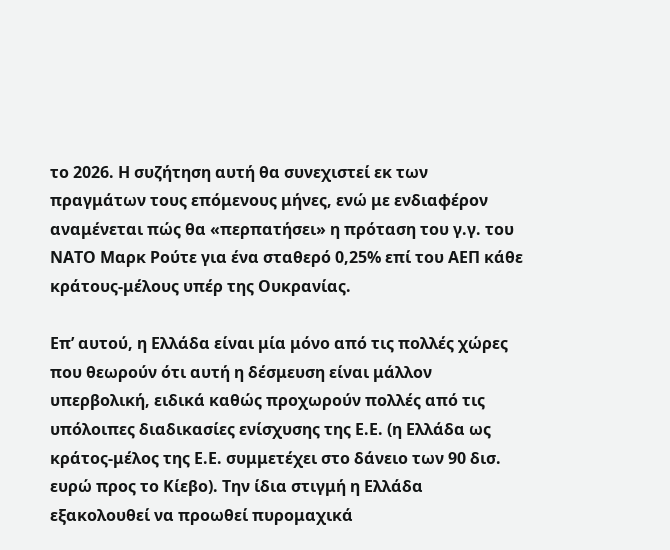το 2026. Η συζήτηση αυτή θα συνεχιστεί εκ των πραγμάτων τους επόμενους μήνες, ενώ με ενδιαφέρον αναμένεται πώς θα «περπατήσει» η πρόταση του γ.γ. του ΝΑΤΟ Μαρκ Ρούτε για ένα σταθερό 0,25% επί του ΑΕΠ κάθε κράτους-μέλους υπέρ της Ουκρανίας.

Επ’ αυτού, η Ελλάδα είναι μία μόνο από τις πολλές χώρες που θεωρούν ότι αυτή η δέσμευση είναι μάλλον υπερβολική, ειδικά καθώς προχωρούν πολλές από τις υπόλοιπες διαδικασίες ενίσχυσης της Ε.Ε. (η Ελλάδα ως κράτος-μέλος της Ε.Ε. συμμετέχει στο δάνειο των 90 δισ. ευρώ προς το Κίεβο). Την ίδια στιγμή η Ελλάδα εξακολουθεί να προωθεί πυρομαχικά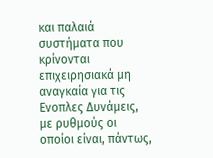και παλαιά συστήματα που κρίνονται επιχειρησιακά μη αναγκαία για τις Ενοπλες Δυνάμεις, με ρυθμούς οι οποίοι είναι, πάντως,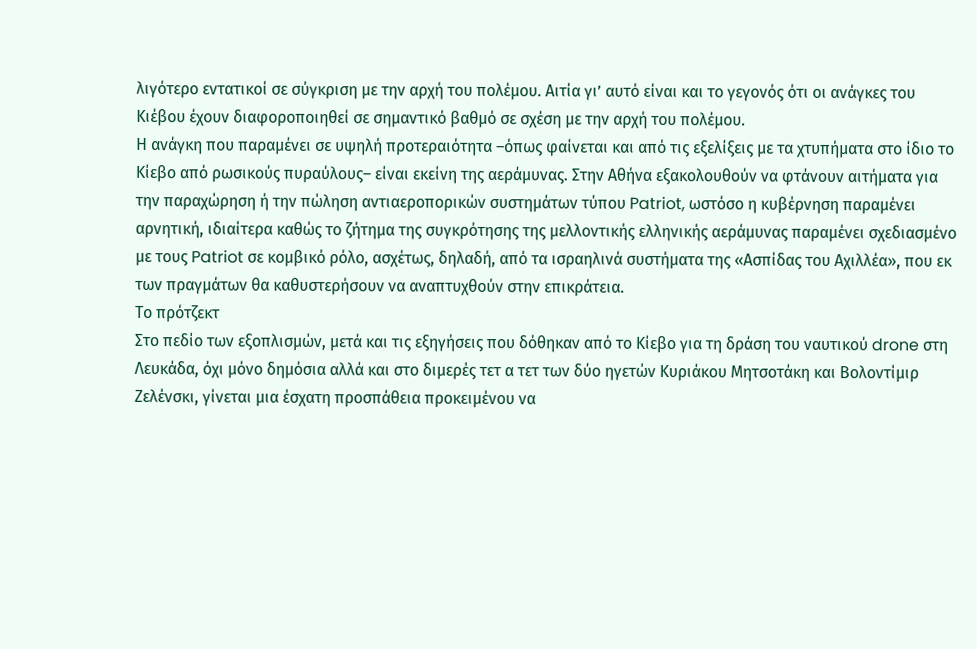λιγότερο εντατικοί σε σύγκριση με την αρχή του πολέμου. Αιτία γι’ αυτό είναι και το γεγονός ότι οι ανάγκες του Κιέβου έχουν διαφοροποιηθεί σε σημαντικό βαθμό σε σχέση με την αρχή του πολέμου.
Η ανάγκη που παραμένει σε υψηλή προτεραιότητα –όπως φαίνεται και από τις εξελίξεις με τα χτυπήματα στο ίδιο το Κίεβο από ρωσικούς πυραύλους– είναι εκείνη της αεράμυνας. Στην Αθήνα εξακολουθούν να φτάνουν αιτήματα για την παραχώρηση ή την πώληση αντιαεροπορικών συστημάτων τύπου Patriot, ωστόσο η κυβέρνηση παραμένει αρνητική, ιδιαίτερα καθώς το ζήτημα της συγκρότησης της μελλοντικής ελληνικής αεράμυνας παραμένει σχεδιασμένο με τους Patriot σε κομβικό ρόλο, ασχέτως, δηλαδή, από τα ισραηλινά συστήματα της «Ασπίδας του Αχιλλέα», που εκ των πραγμάτων θα καθυστερήσουν να αναπτυχθούν στην επικράτεια.
Το πρότζεκτ
Στο πεδίο των εξοπλισμών, μετά και τις εξηγήσεις που δόθηκαν από το Κίεβο για τη δράση του ναυτικού drone στη Λευκάδα, όχι μόνο δημόσια αλλά και στο διμερές τετ α τετ των δύο ηγετών Κυριάκου Μητσοτάκη και Βολοντίμιρ Ζελένσκι, γίνεται μια έσχατη προσπάθεια προκειμένου να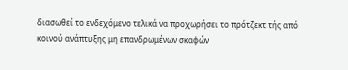διασωθεί το ενδεχόμενο τελικά να προχωρήσει το πρότζεκτ τής από κοινού ανάπτυξης μη επανδρωμένων σκαφών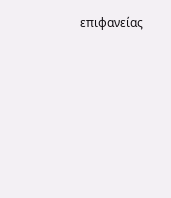επιφανείας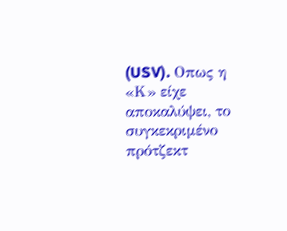(USV). Οπως η «Κ» είχε αποκαλύψει, το συγκεκριμένο πρότζεκτ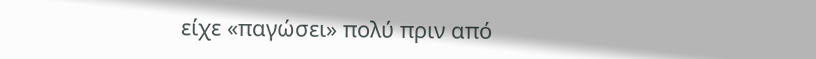είχε «παγώσει» πολύ πριν από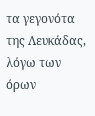τα γεγονότα της Λευκάδας, λόγω των όρων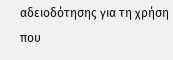αδειοδότησης για τη χρήση που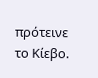πρότεινε το Κίεβο.